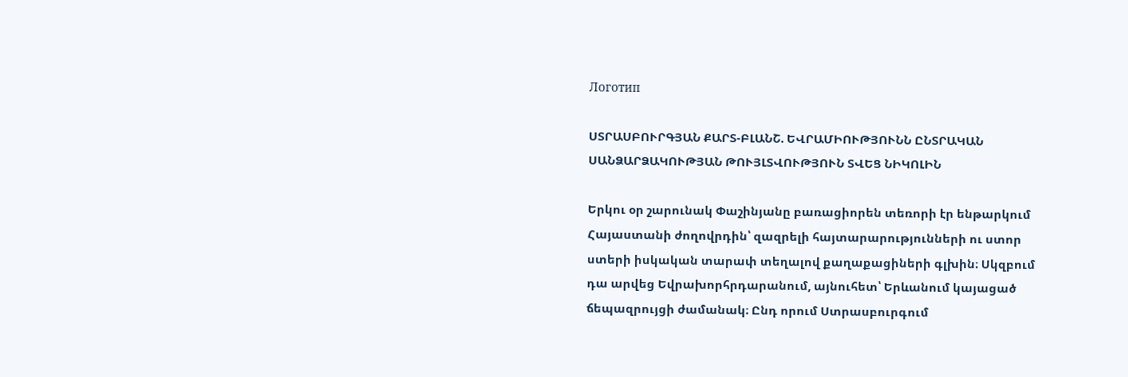Логотип

ՍՏՐԱՍԲՈՒՐԳՅԱՆ ՔԱՐՏ-ԲԼԱՆՇ. ԵՎՐԱՄԻՈՒԹՅՈՒՆՆ ԸՆՏՐԱԿԱՆ ՍԱՆՁԱՐՁԱԿՈՒԹՅԱՆ ԹՈՒՅԼՏՎՈՒԹՅՈՒՆ ՏՎԵՑ ՆԻԿՈԼԻՆ

Երկու օր շարունակ Փաշինյանը բառացիորեն տեռորի էր ենթարկում Հայաստանի ժողովրդին՝ զազրելի հայտարարությունների ու ստոր ստերի իսկական տարափ տեղալով քաղաքացիների գլխին։ Սկզբում դա արվեց Եվրախորհրդարանում, այնուհետ՝ Երևանում կայացած ճեպազրույցի ժամանակ։ Ընդ որում Ստրասբուրգում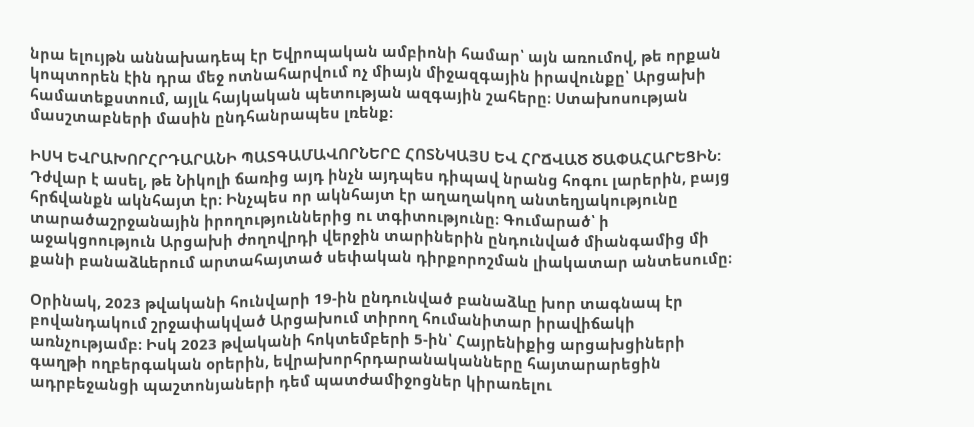նրա ելույթն աննախադեպ էր Եվրոպական ամբիոնի համար՝ այն առումով, թե որքան կոպտորեն էին դրա մեջ ոտնահարվում ոչ միայն միջազգային իրավունքը՝ Արցախի համատեքստում, այլև հայկական պետության ազգային շահերը։ Ստախոսության մասշտաբների մասին ընդհանրապես լռենք։

ԻՍԿ ԵՎՐԱԽՈՐՀՐԴԱՐԱՆԻ ՊԱՏԳԱՄԱՎՈՐՆԵՐԸ ՀՈՏՆԿԱՅՍ ԵՎ ՀՐՃՎԱԾ ԾԱՓԱՀԱՐԵՑԻՆ: Դժվար է ասել, թե Նիկոլի ճառից այդ ինչն այդպես դիպավ նրանց հոգու լարերին, բայց հրճվանքն ակնհայտ էր։ Ինչպես որ ակնհայտ էր աղաղակող անտեղյակությունը տարածաշրջանային իրողություններից ու տգիտությունը։ Գումարած՝ ի աջակցոություն Արցախի ժողովրդի վերջին տարիներին ընդունված միանգամից մի քանի բանաձևերում արտահայտած սեփական դիրքորոշման լիակատար անտեսումը։

Օրինակ, 2023 թվականի հունվարի 19-ին ընդունված բանաձևը խոր տագնապ էր բովանդակում շրջափակված Արցախում տիրող հումանիտար իրավիճակի առնչությամբ։ Իսկ 2023 թվականի հոկտեմբերի 5-ին՝ Հայրենիքից արցախցիների գաղթի ողբերգական օրերին, եվրախորհրդարանականները հայտարարեցին ադրբեջանցի պաշտոնյաների դեմ պատժամիջոցներ կիրառելու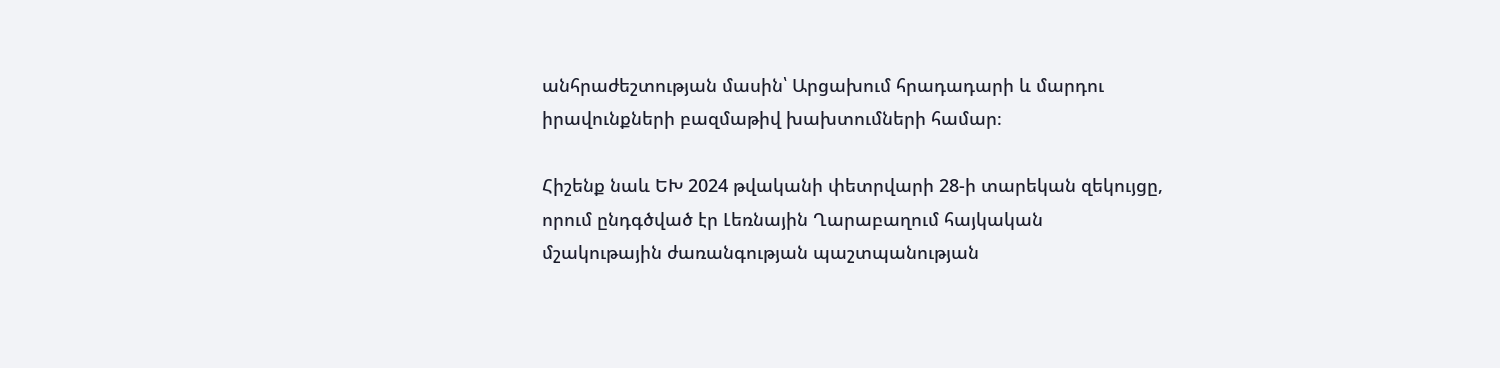անհրաժեշտության մասին՝ Արցախում հրադադարի և մարդու իրավունքների բազմաթիվ խախտումների համար։

Հիշենք նաև ԵԽ 2024 թվականի փետրվարի 28-ի տարեկան զեկույցը, որում ընդգծված էր Լեռնային Ղարաբաղում հայկական մշակութային ժառանգության պաշտպանության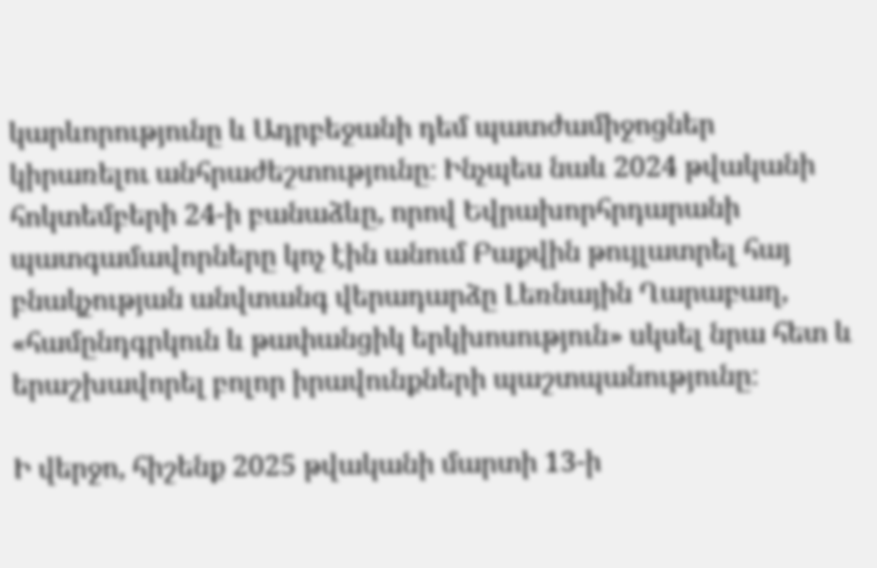կարևորությունը և Ադրբեջանի դեմ պատժամիջոցներ կիրառելու անհրաժեշտությունը։ Ինչպես նաև 2024 թվականի հոկտեմբերի 24-ի բանաձևը, որով Եվրախորհրդարանի պատգամավորները կոչ էին անում Բաքվին թույլատրել հայ բնակչության անվտանգ վերադարձը Լեռնային Ղարաբաղ, «համընդգրկուն և թափանցիկ երկխոսություն» սկսել նրա հետ և երաշխավորել բոլոր իրավունքների պաշտպանությունը։

Ի վերջո, հիշենք 2025 թվականի մարտի 13-ի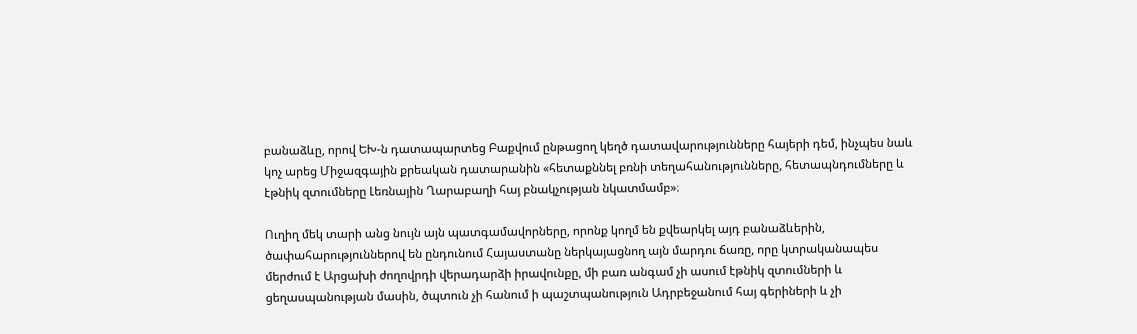բանաձևը, որով ԵԽ-ն դատապարտեց Բաքվում ընթացող կեղծ դատավարությունները հայերի դեմ, ինչպես նաև կոչ արեց Միջազգային քրեական դատարանին «հետաքննել բռնի տեղահանությունները, հետապնդումները և էթնիկ զտումները Լեռնային Ղարաբաղի հայ բնակչության նկատմամբ»։

Ուղիղ մեկ տարի անց նույն այն պատգամավորները, որոնք կողմ են քվեարկել այդ բանաձևերին, ծափահարություններով են ընդունում Հայաստանը ներկայացնող այն մարդու ճառը, որը կտրականապես մերժում է Արցախի ժողովրդի վերադարձի իրավունքը, մի բառ անգամ չի ասում էթնիկ զտումների և ցեղասպանության մասին, ծպտուն չի հանում ի պաշտպանություն Ադրբեջանում հայ գերիների և չի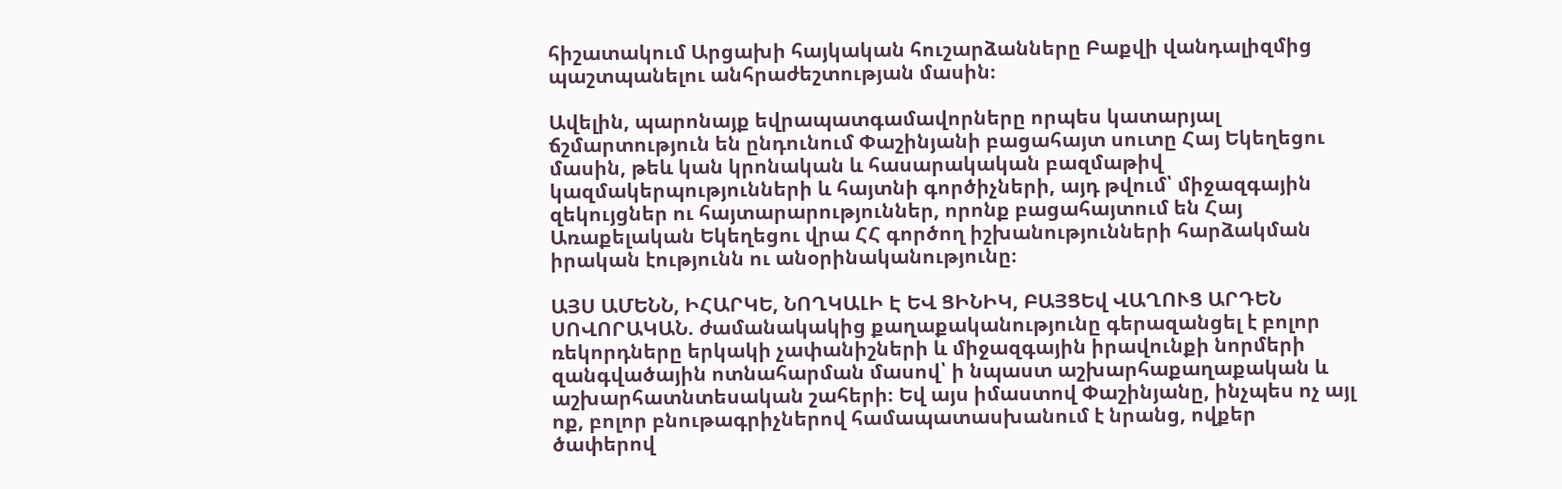հիշատակում Արցախի հայկական հուշարձանները Բաքվի վանդալիզմից պաշտպանելու անհրաժեշտության մասին։

Ավելին, պարոնայք եվրապատգամավորները որպես կատարյալ ճշմարտություն են ընդունում Փաշինյանի բացահայտ սուտը Հայ Եկեղեցու մասին, թեև կան կրոնական և հասարակական բազմաթիվ կազմակերպությունների և հայտնի գործիչների, այդ թվում՝ միջազգային զեկույցներ ու հայտարարություններ, որոնք բացահայտում են Հայ Առաքելական Եկեղեցու վրա ՀՀ գործող իշխանությունների հարձակման իրական էությունն ու անօրինականությունը։

ԱՅՍ ԱՄԵՆՆ, ԻՀԱՐԿԵ, ՆՈՂԿԱԼԻ Է ԵՎ ՑԻՆԻԿ, ԲԱՅՑԵվ ՎԱՂՈՒՑ ԱՐԴԵՆ ՍՈՎՈՐԱԿԱՆ. ժամանակակից քաղաքականությունը գերազանցել է բոլոր ռեկորդները երկակի չափանիշների և միջազգային իրավունքի նորմերի զանգվածային ոտնահարման մասով՝ ի նպաստ աշխարհաքաղաքական և աշխարհատնտեսական շահերի։ Եվ այս իմաստով Փաշինյանը, ինչպես ոչ այլ ոք, բոլոր բնութագրիչներով համապատասխանում է նրանց, ովքեր ծափերով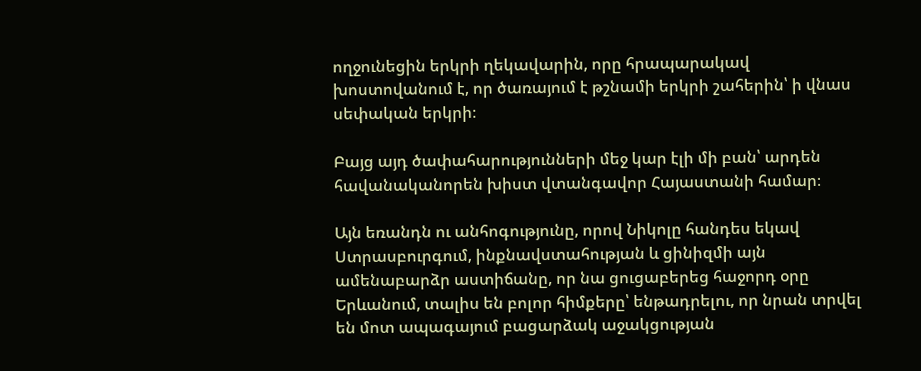ողջունեցին երկրի ղեկավարին, որը հրապարակավ խոստովանում է, որ ծառայում է թշնամի երկրի շահերին՝ ի վնաս սեփական երկրի։

Բայց այդ ծափահարությունների մեջ կար էլի մի բան՝ արդեն հավանականորեն խիստ վտանգավոր Հայաստանի համար։

Այն եռանդն ու անհոգությունը, որով Նիկոլը հանդես եկավ Ստրասբուրգում, ինքնավստահության և ցինիզմի այն ամենաբարձր աստիճանը, որ նա ցուցաբերեց հաջորդ օրը Երևանում, տալիս են բոլոր հիմքերը՝ ենթադրելու, որ նրան տրվել են մոտ ապագայում բացարձակ աջակցության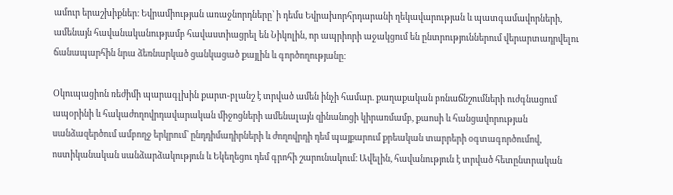ամուր երաշխիքներ։ Եվրամիության առաջնորդները՝ ի դեմս Եվրախորհրդարանի ղեկավարության և պատգամավորների, ամենայն հավանականությամբ հավաստիացրել են Նիկոլին, որ ապրիորի աջակցում են ընտրություններում վերարտադրվելու ճանապարհին նրա ձեռնարկած ցանկացած քայլին և գործողությանը։

Օկուպացիոն ռեժիմի պարագլխին քարտ-բլանշ է տրված ամեն ինչի համար. քաղաքական բռնաճնշումների ուժգնացում ապօրինի և հակաժողովրդավարական միջոցների ամենալայն զինանոցի կիրառմամբ, քաոսի և հանցավորության սանձազերծում ամբողջ երկրում՝ ընդդիմադիրների և ժողովրդի դեմ պայքարում քրեական տարրերի օգտագործումով, ոստիկանական սանձարձակություն և Եկեղեցու դեմ գրոհի շարունակում։ Ավելին, հավանություն է տրված հետընտրական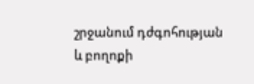շրջանում դժգոհության և բողոքի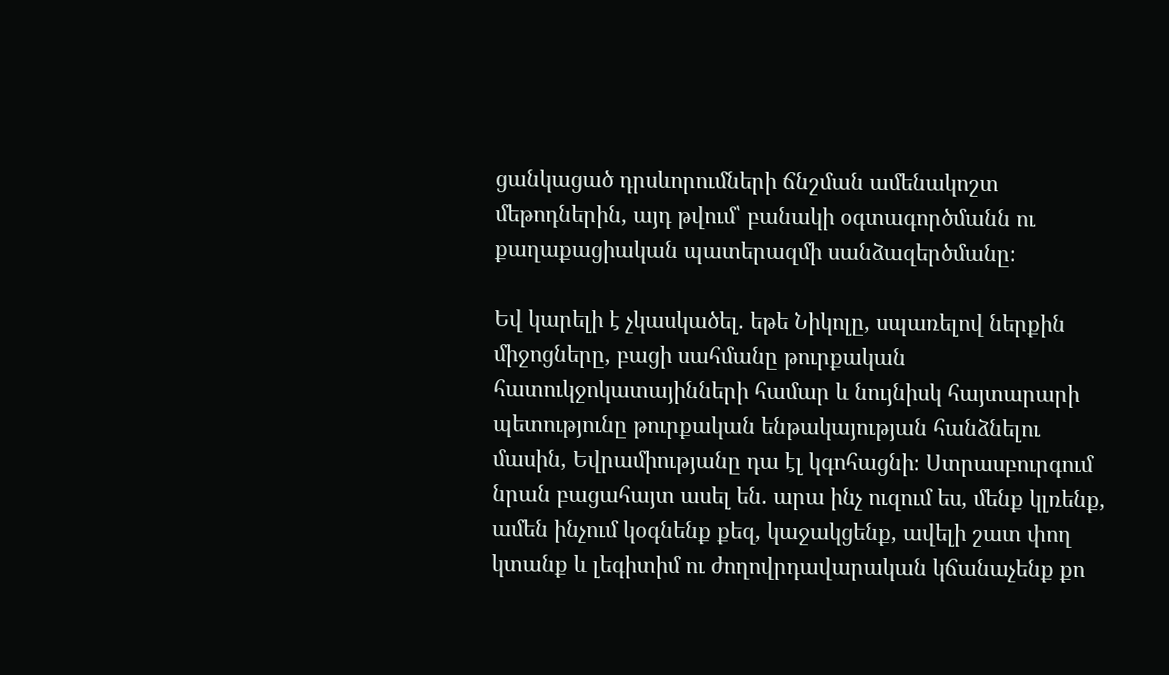ցանկացած դրսևորումների ճնշման ամենակոշտ մեթոդներին, այդ թվում՝ բանակի օգտագործմանն ու քաղաքացիական պատերազմի սանձազերծմանը։

Եվ կարելի է չկասկածել. եթե Նիկոլը, սպառելով ներքին միջոցները, բացի սահմանը թուրքական հատուկջոկատայինների համար և նույնիսկ հայտարարի պետությունը թուրքական ենթակայության հանձնելու մասին, Եվրամիությանը դա էլ կգոհացնի։ Ստրասբուրգում նրան բացահայտ ասել են. արա ինչ ուզում ես, մենք կլռենք, ամեն ինչում կօգնենք քեզ, կաջակցենք, ավելի շատ փող կտանք և լեգիտիմ ու ժողովրդավարական կճանաչենք քո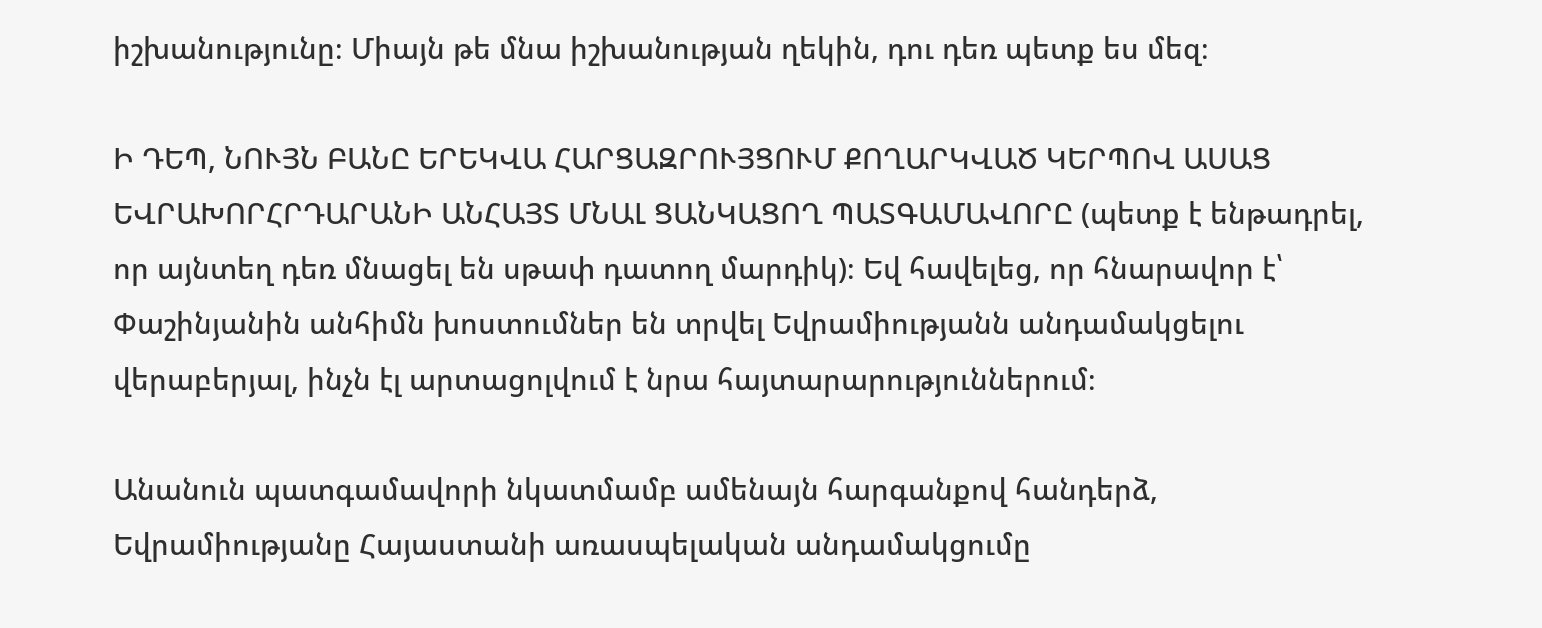իշխանությունը։ Միայն թե մնա իշխանության ղեկին, դու դեռ պետք ես մեզ։

Ի ԴԵՊ, ՆՈՒՅՆ ԲԱՆԸ ԵՐԵԿՎԱ ՀԱՐՑԱԶՐՈՒՅՑՈՒՄ ՔՈՂԱՐԿՎԱԾ ԿԵՐՊՈՎ ԱՍԱՑ ԵՎՐԱԽՈՐՀՐԴԱՐԱՆԻ ԱՆՀԱՅՏ ՄՆԱԼ ՑԱՆԿԱՑՈՂ ՊԱՏԳԱՄԱՎՈՐԸ (պետք է ենթադրել, որ այնտեղ դեռ մնացել են սթափ դատող մարդիկ)։ Եվ հավելեց, որ հնարավոր է՝ Փաշինյանին անհիմն խոստումներ են տրվել Եվրամիությանն անդամակցելու վերաբերյալ, ինչն էլ արտացոլվում է նրա հայտարարություններում։

Անանուն պատգամավորի նկատմամբ ամենայն հարգանքով հանդերձ, Եվրամիությանը Հայաստանի առասպելական անդամակցումը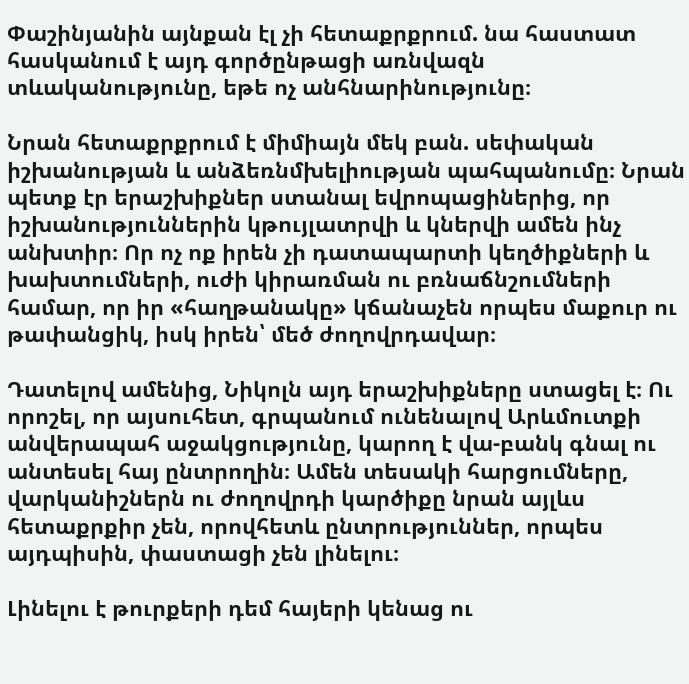Փաշինյանին այնքան էլ չի հետաքրքրում. նա հաստատ հասկանում է այդ գործընթացի առնվազն տևականությունը, եթե ոչ անհնարինությունը։

Նրան հետաքրքրում է միմիայն մեկ բան. սեփական իշխանության և անձեռնմխելիության պահպանումը։ Նրան պետք էր երաշխիքներ ստանալ եվրոպացիներից, որ իշխանություններին կթույլատրվի և կներվի ամեն ինչ անխտիր։ Որ ոչ ոք իրեն չի դատապարտի կեղծիքների և խախտումների, ուժի կիրառման ու բռնաճնշումների համար, որ իր «հաղթանակը» կճանաչեն որպես մաքուր ու թափանցիկ, իսկ իրեն՝ մեծ ժողովրդավար։

Դատելով ամենից, Նիկոլն այդ երաշխիքները ստացել է։ Ու որոշել, որ այսուհետ, գրպանում ունենալով Արևմուտքի անվերապահ աջակցությունը, կարող է վա-բանկ գնալ ու անտեսել հայ ընտրողին։ Ամեն տեսակի հարցումները, վարկանիշներն ու ժողովրդի կարծիքը նրան այլևս հետաքրքիր չեն, որովհետև ընտրություններ, որպես այդպիսին, փաստացի չեն լինելու։

Լինելու է թուրքերի դեմ հայերի կենաց ու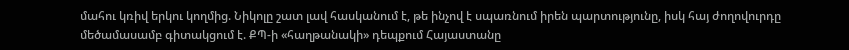մահու կռիվ երկու կողմից. Նիկոլը շատ լավ հասկանում է, թե ինչով է սպառնում իրեն պարտությունը, իսկ հայ ժողովուրդը մեծամասամբ գիտակցում է. ՔՊ-ի «հաղթանակի» դեպքում Հայաստանը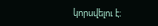կորսվելու է։